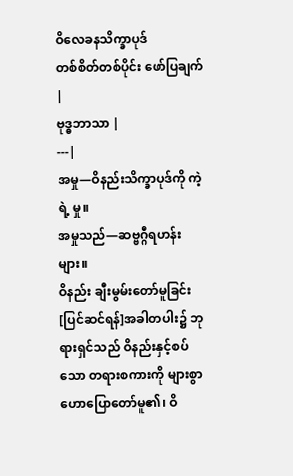ဝိလေခနသိက္ခာပုဒ်
တစ်စိတ်တစ်ပိုင်း ဖော်ပြချက် |
ဗုဒ္ဓဘာသာ |
---|
အမှု—ဝိနည်းသိက္ခာပုဒ်ကို ကဲ့ရဲ့ မှု။
အမှုသည်—ဆဗ္ဗဂ္ဂီရဟန်းများ။
ဝိနည်း ချီးမွမ်းတော်မူခြင်း
[ပြင်ဆင်ရန်]အခါတပါး၌ ဘုရားရှင်သည် ဝိနည်းနှင့်စပ်သော တရားစကားကို များစွာ ဟောပြောတော်မူ၏၊ ဝိ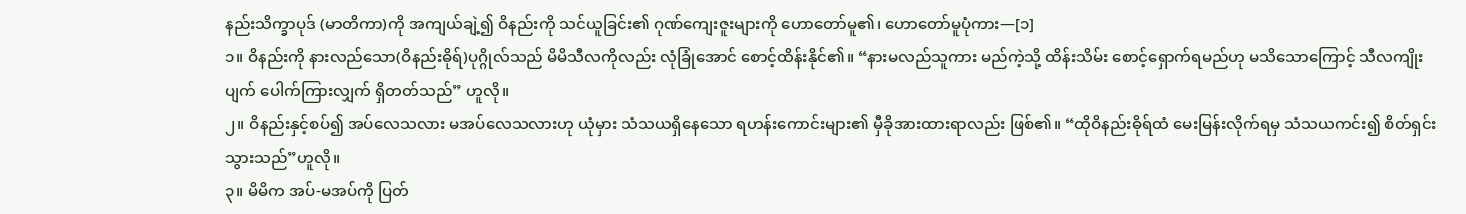နည်းသိက္ခာပုဒ် (မာတိကာ)ကို အကျယ်ချဲ့၍ ဝိနည်းကို သင်ယူခြင်း၏ ဂုဏ်ကျေးဇူးများကို ဟောတော်မူ၏၊ ဟောတော်မူပုံကား—[၁]
၁။ ဝိနည်းကို နားလည်သော(ဝိနည်းဓိုရ်)ပုဂ္ဂိုလ်သည် မိမိသီလကိုလည်း လုံခြုံအောင် စောင့်ထိန်းနိုင်၏။ “နားမလည်သူကား မည်ကဲ့သို့ ထိန်းသိမ်း စောင့်ရှောက်ရမည်ဟု မသိသောကြောင့် သီလကျိုး ပျက် ပေါက်ကြားလျှက် ရှိတတ်သည်” ဟူလို။
၂။ ဝိနည်းနှင့်စပ်၍ အပ်လေသလား မအပ်လေသလားဟု ယုံမှား သံသယရှိနေသော ရဟန်းကောင်းများ၏ မှီခိုအားထားရာလည်း ဖြစ်၏။ “ထိုဝိနည်းဓိုရ်ထံ မေးမြန်းလိုက်ရမှ သံသယကင်း၍ စိတ်ရှင်းသွားသည်”ဟူလို။
၃။ မိမိက အပ်-မအပ်ကို ပြတ်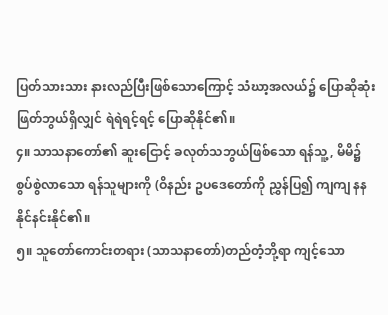ပြတ်သားသား နားလည်ပြီးဖြစ်သောကြောင့် သံဃာ့အလယ်၌ ပြောဆိုဆုံးဖြတ်ဘွယ်ရှိလျှင် ရဲရဲရင့်ရင့် ပြောဆိုနိုင်၏။
၄။ သာသနာတော်၏ ဆူးငြောင့် ခလုတ်သဘွယ်ဖြစ်သော ရန်သူ့, မိမိ၌ စွပ်စွဲလာသော ရန်သူများကို (ဝိနည်း ဥပဒေတော်ကို ညွှန်ပြ၍ ကျကျ နန နိုင်နင်းနိုင်၏။
၅။ သူတော်ကောင်းတရား (သာသနာတော်)တည်တံ့ဘို့ရာ ကျင့်သော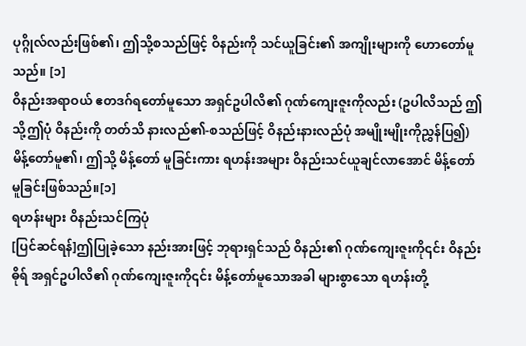ပုဂ္ဂိုလ်လည်းဖြစ်၏၊ ဤသို့စသည်ဖြင့် ဝိနည်းကို သင်ယူခြင်း၏ အကျိုးများကို ဟောတော်မူသည်။ [၁]
ဝိနည်းအရာဝယ် ဧတဒဂ်ရတော်မူသော အရှင်ဥပါလိ၏ ဂုဏ်ကျေးဇူးကိုလည်း (ဥပါလိသည် ဤသို့ဤပုံ ဝိနည်းကို တတ်သိ နားလည်၏-စသည်ဖြင့် ဝိနည်းနားလည်ပုံ အမျိုးမျိုးကိုညွှန်ပြ၍)မိန့်တော်မူ၏၊ ဤသို့ မိန့်တော် မူခြင်းကား ရဟန်းအများ ဝိနည်းသင်ယူချင်လာအောင် မိန့်တော်မူခြင်းဖြစ်သည်။[၁]
ရဟန်းများ ဝိနည်းသင်ကြပုံ
[ပြင်ဆင်ရန်]ဤပြုခဲ့သော နည်းအားဖြင့် ဘုရားရှင်သည် ဝိနည်း၏ ဂုဏ်ကျေးဇူးကို၎င်း ဝိနည်းဓိုရ် အရှင်ဥပါလိ၏ ဂုဏ်ကျေးဇူးကို၎င်း မိန့်တော်မူသောအခါ များစွာသော ရဟန်းတို့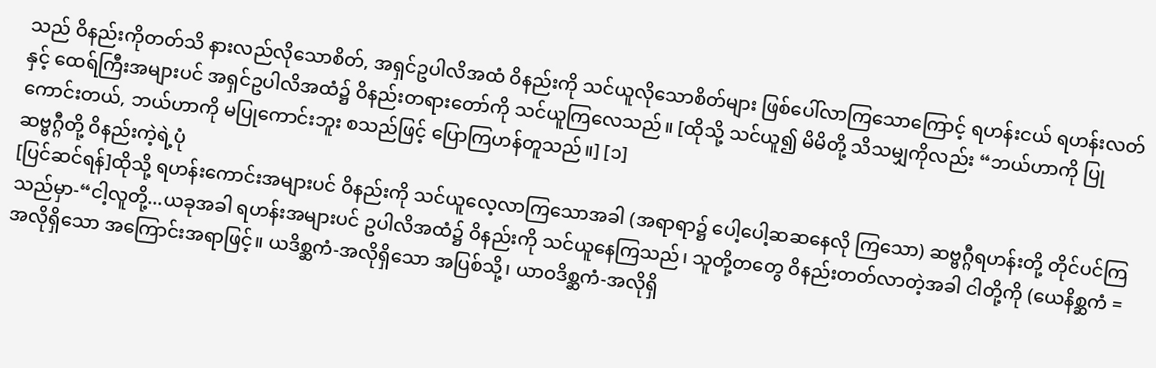သည် ဝိနည်းကိုတတ်သိ နားလည်လိုသောစိတ်, အရှင်ဥပါလိအထံ ဝိနည်းကို သင်ယူလိုသောစိတ်များ ဖြစ်ပေါ်လာကြသောကြောင့် ရဟန်းငယ် ရဟန်းလတ်နှင့် ထေရ်ကြီးအများပင် အရှင်ဥပါလိအထံ၌ ဝိနည်းတရားတော်ကို သင်ယူကြလေသည်။ [ထိုသို့ သင်ယူ၍ မိမိတို့ သိသမျှကိုလည်း “ဘယ်ဟာကို ပြုကောင်းတယ်, ဘယ်ဟာကို မပြုကောင်းဘူး စသည်ဖြင့် ပြောကြဟန်တူသည်။] [၁]
ဆဗ္ဗဂ္ဂီတို့ ဝိနည်းကဲ့ရဲ့ပုံ
[ပြင်ဆင်ရန်]ထိုသို့ ရဟန်းကောင်းအများပင် ဝိနည်းကို သင်ယူလေ့လာကြသောအခါ (အရာရာ၌ ပေါ့ပေါ့ဆဆနေလို ကြသော) ဆဗ္ဗဂ္ဂီရဟန်းတို့ တိုင်ပင်ကြသည်မှာ-“ငါ့လူတို့...ယခုအခါ ရဟန်းအများပင် ဥပါလိအထံ၌ ဝိနည်းကို သင်ယူနေကြသည်၊ သူတို့တတွေ ဝိနည်းတတ်လာတဲ့အခါ ငါတို့ကို (ယေနိစ္ဆကံ = အလိုရှိသော အကြောင်းအရာဖြင့်။ ယဒိစ္ဆကံ-အလိုရှိသော အပြစ်သို့၊ ယာဝဒိစ္ဆကံ-အလိုရှိ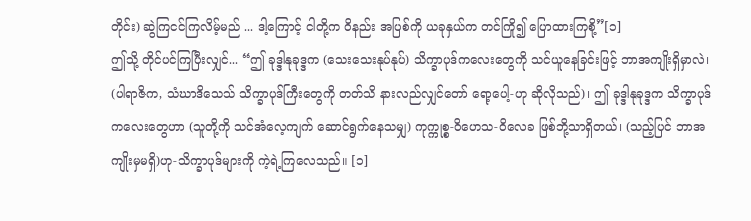တိုင်း) ဆွဲကြငင်ကြလိမ့်မည် ... ဒါ့ကြောင့် ငါတို့က ဝိနည်း အပြစ်ကို ယခုနှယ်က တင်ကြို၍ ပြောထားကြစို့”[၁]
ဤသို့ တိုင်ပင်ကြပြီးလျှင်... “ဤ ခုဒ္ဒါနုခုဒ္ဒက (သေးသေးနုပ်နုပ်) သိက္ခာပုဒ်ကလေးတွေကို သင်ယူနေခြင်းဖြင့် ဘာအကျိုးရှိမှာလဲ၊ (ပါရာဇိက, သံဃာဒိသေသ် သိက္ခာပုဒ်ကြီးတွေကို တတ်သိ နားလည်လျှင်တော် ရော့ပေါ့-ဟု ဆိုလိုသည်)၊ ဤ ခုဒ္ဒါနုခုဒ္ဒက သိက္ခာပုဒ်ကလေးတွေဟာ (သူတို့ကို သင်အံလေ့ကျက် ဆောင်ရွက်နေသမျှ) ကုက္ကုစ္စ-ဝိဟေသ-ဝိလေခ ဖြစ်ဘို့သာရှိတယ်၊ (သည့်ပြင် ဘာအကျိုးမှမရှိ)ဟု-သိက္ခာပုဒ်များကို ကဲ့ရဲ့ကြလေသည်။ [၁]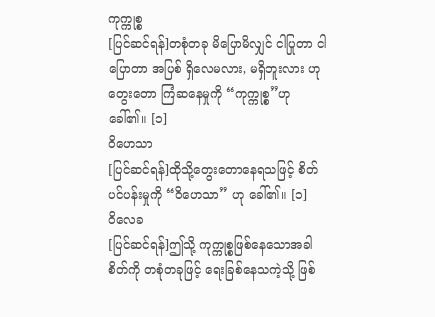ကုက္ကုစ္စ
[ပြင်ဆင်ရန်]တစုံတခု မိပြောမိလျှင် ငါပြုတာ ငါပြောတာ အပြစ် ရှိလေမလား, မရှိဘူးလား ဟု တွေးတော ကြံဆနေမှုကို “ကုက္ကုစ္စ”ဟု ခေါ်၏။ [၁]
ဝိဟေသာ
[ပြင်ဆင်ရန်]ထိုသို့တွေးတောနေရသဖြင့် စိတ်ပင်ပန်းမှုကို “ဝိဟေသာ” ဟု ခေါ်၏။ [၁]
ဝိလေခ
[ပြင်ဆင်ရန်]ဤသို့ ကုက္ကုစ္စဖြစ်နေသောအခါ စိတ်ကို တစုံတခုဖြင့် ရေးခြစ်နေသကဲ့သို့ ဖြစ်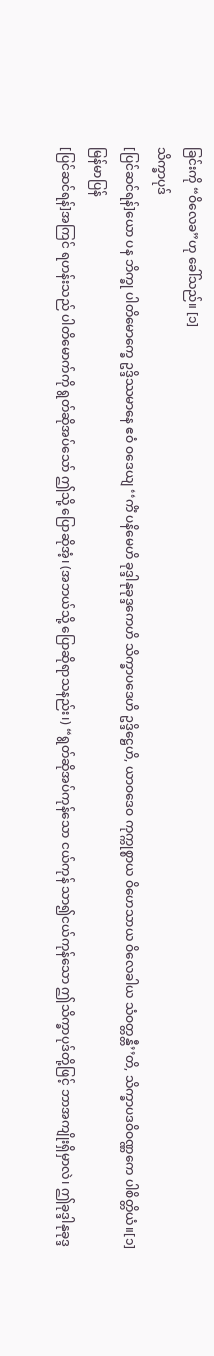ခြင်းကို “ဝိလေခ”ဟု ခေါ်သည်။ [၁]
သိက္ခာပုဒ်
[ပြင်ဆင်ရန်]ယော ပန ဘိက္ခု ပါတိမောက္ခေ ဥဒ္ဒိဿမာနေ ဧဝံ ဝဒေယျ ‘‘ကိံ ပနိမေဟိ ခုဒ္ဒါနုခုဒ္ဒကေဟိ သိက္ခာပဒေဟိ ဥဒ္ဒိဋ္ဌေဟိ, ယာဝဒေဝ ကုက္ကုစ္စာယ ဝိဟေသာယ ဝိလေခါယ သံဝတ္တန္တီ’’တိ, သိက္ခာပဒဝိဝဏ္ဏကေ ပါစိတ္တိယံ။[၁]
မြန်မာပြန်
[ပြင်ဆင်ရန်]အကြင် ရဟန်းသည် ပါတိမောက်ကို ရွတ်ဆိုအပ်သော် ဤသို့ ပြောဆိုအံ့၊ (အဘယ်သို့ ပြောဆိုရာသနည်း၊) “ရွတ်ဆိုအပ်ကုန်သော ငယ်ကုန် သာ၍ငယ်ကုန်သော ဤသိက္ခာပုဒ်တို့ဖြင့် ဘာအကျိုးရှိမှာလဲ၊ ဤခုဒ္ဒါနုခုဒ္ဒ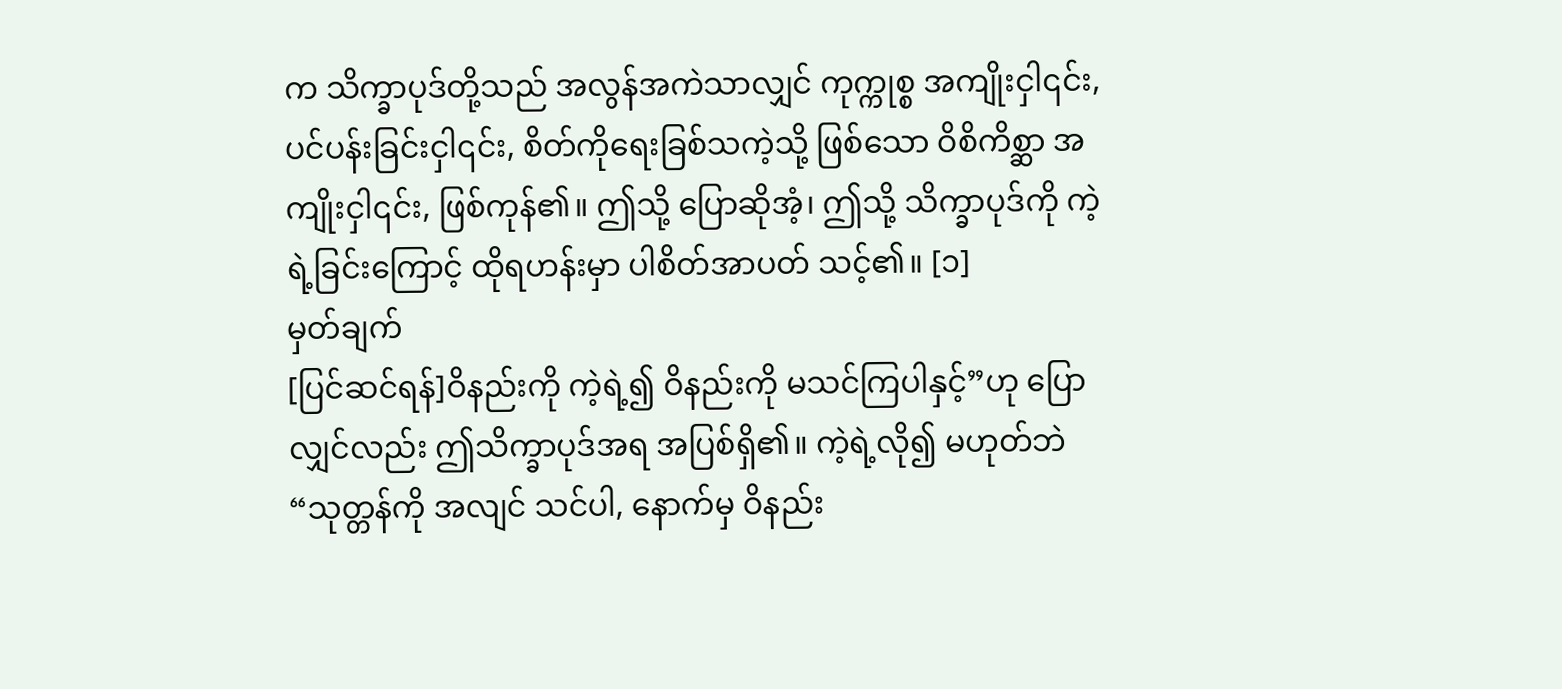က သိက္ခာပုဒ်တို့သည် အလွန်အကဲသာလျှင် ကုက္ကုစ္စ အကျိုးငှါ၎င်း, ပင်ပန်းခြင်းငှါ၎င်း, စိတ်ကိုရေးခြစ်သကဲ့သို့ ဖြစ်သော ဝိစိကိစ္ဆာ အကျိုးငှါ၎င်း, ဖြစ်ကုန်၏။ ဤသို့ ပြောဆိုအံ့၊ ဤသို့ သိက္ခာပုဒ်ကို ကဲ့ရဲ့ခြင်းကြောင့် ထိုရဟန်းမှာ ပါစိတ်အာပတ် သင့်၏။ [၁]
မှတ်ချက်
[ပြင်ဆင်ရန်]ဝိနည်းကို ကဲ့ရဲ့၍ ဝိနည်းကို မသင်ကြပါနှင့်”ဟု ပြောလျှင်လည်း ဤသိက္ခာပုဒ်အရ အပြစ်ရှိ၏။ ကဲ့ရဲ့လို၍ မဟုတ်ဘဲ “သုတ္တန်ကို အလျင် သင်ပါ, နောက်မှ ဝိနည်း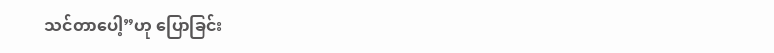သင်တာပေါ့”ဟု ပြောခြင်း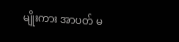မျိုးကား အာပတ် မ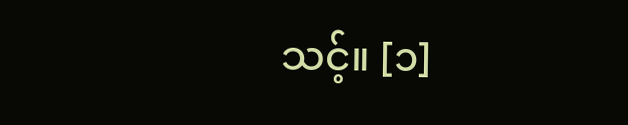သင့်။ [၁]